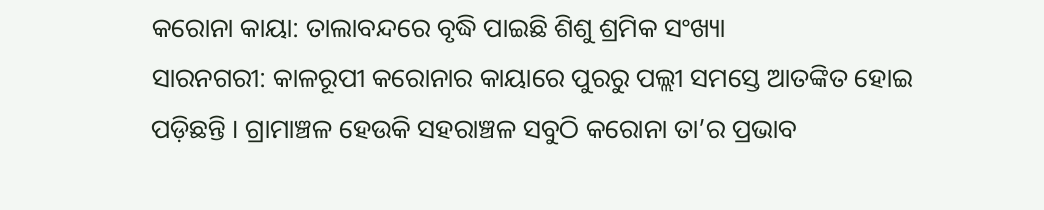କରୋନା କାୟା: ତାଲାବନ୍ଦରେ ବୃଦ୍ଧି ପାଇଛି ଶିଶୁ ଶ୍ରମିକ ସଂଖ୍ୟା
ସାରନଗରୀ: କାଳରୂପୀ କରୋନାର କାୟାରେ ପୁରରୁ ପଲ୍ଲୀ ସମସ୍ତେ ଆତଙ୍କିତ ହୋଇ ପଡ଼ିଛନ୍ତି । ଗ୍ରାମାଞ୍ଚଳ ହେଉକି ସହରାଞ୍ଚଳ ସବୁଠି କରୋନା ତା’ର ପ୍ରଭାବ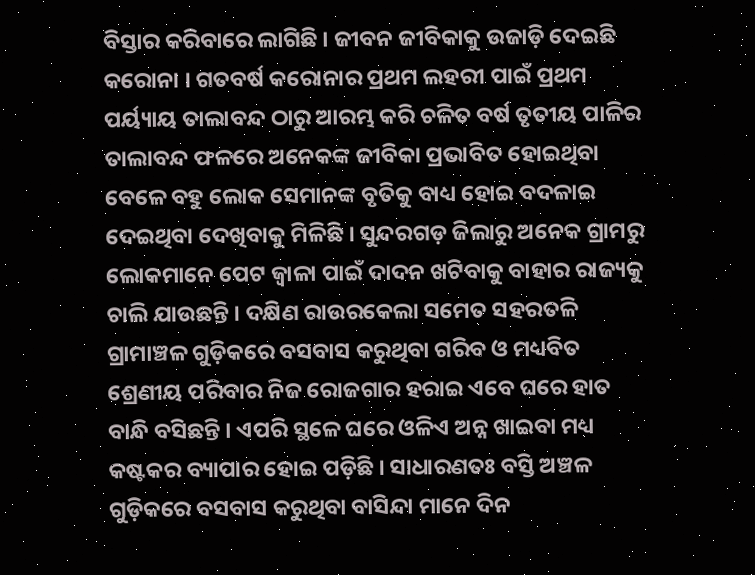ବିସ୍ତାର କରିବାରେ ଲାଗିଛି । ଜୀବନ ଜୀବିକାକୁ ଉଜାଡ଼ି ଦେଇଛି କରୋନା । ଗତବର୍ଷ କରୋନାର ପ୍ରଥମ ଲହରୀ ପାଇଁ ପ୍ରଥମ ପର୍ୟ୍ୟାୟ ତାଲାବନ୍ଦ ଠାରୁ ଆରମ୍ଭ କରି ଚଳିତ ବର୍ଷ ତୃତୀୟ ପାଳିର ତାଲାବନ୍ଦ ଫଳରେ ଅନେକଙ୍କ ଜୀବିକା ପ୍ରଭାବିତ ହୋଇଥିବା ବେଳେ ବହୁ ଲୋକ ସେମାନଙ୍କ ବୃତିକୁ ବାଧ୍ୟ ହୋଇ ବଦଳାଇ ଦେଇଥିବା ଦେଖିବାକୁ ମିଳିଛି । ସୁନ୍ଦରଗଡ଼ ଜିଲାରୁ ଅନେକ ଗ୍ରାମରୁ ଲୋକମାନେ ପେଟ ଜ୍ୱାଳା ପାଇଁ ଦାଦନ ଖଟିବାକୁ ବାହାର ରାଜ୍ୟକୁ ଚାଲି ଯାଉଛନ୍ତି । ଦକ୍ଷିଣ ରାଉରକେଲା ସମେତ ସହରତଳି ଗ୍ରାମାଞ୍ଚଳ ଗୁଡ଼ିକରେ ବସବାସ କରୁଥିବା ଗରିବ ଓ ମଧ୍ୟବିତ ଶ୍ରେଣୀୟ ପରିବାର ନିଜ ରୋଜଗାର ହରାଇ ଏବେ ଘରେ ହାତ ବାନ୍ଧି ବସିଛନ୍ତି । ଏପରି ସ୍ଥଳେ ଘରେ ଓଳିଏ ଅନ୍ନ ଖାଇବା ମଧ୍ୟ କଷ୍ଟକର ବ୍ୟାପାର ହୋଇ ପଡ଼ିଛି । ସାଧାରଣତଃ ବସ୍ତି ଅଞ୍ଚଳ ଗୁଡ଼ିକରେ ବସବାସ କରୁଥିବା ବାସିନ୍ଦା ମାନେ ଦିନ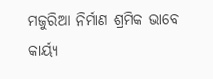ମଜୁରିଆ ନିର୍ମାଣ ଶ୍ରମିକ ଭାବେ କାର୍ୟ୍ୟ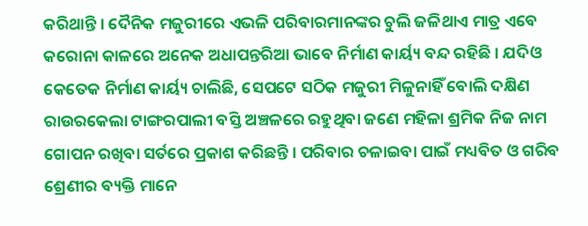କରିଥାନ୍ତି । ଦୈନିକ ମଜୁରୀରେ ଏଭଳି ପରିବାରମାନଙ୍କର ଚୁଲି ଜଳିଥାଏ ମାତ୍ର ଏବେ କରୋନା କାଳରେ ଅନେକ ଅଧାପନ୍ତରିଆ ଭାବେ ନିର୍ମାଣ କାର୍ୟ୍ୟ ବନ୍ଦ ରହିଛି । ଯଦିଓ କେତେକ ନିର୍ମାଣ କାର୍ୟ୍ୟ ଚାଲିଛି, ସେପଟେ ସଠିକ ମଜୁରୀ ମିଳୁନାହିଁ ବୋଲି ଦକ୍ଷିଣ ରାଉରକେଲା ଟାଙ୍ଗରପାଲୀ ବସ୍ତି ଅଞ୍ଚଳରେ ରହୁଥିବା ଜଣେ ମହିଳା ଶ୍ରମିକ ନିଜ ନାମ ଗୋପନ ରଖିବା ସର୍ତରେ ପ୍ରକାଶ କରିଛନ୍ତି । ପରିବାର ଚଳାଇବା ପାଇଁ ମଧ୍ୟବିତ ଓ ଗରିବ ଶ୍ରେଣୀର ବ୍ୟକ୍ତି ମାନେ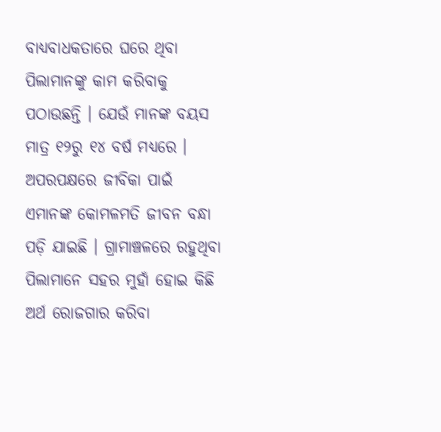ବାଧ୍ୟବାଧକତାରେ ଘରେ ଥିବା ପିଲାମାନଙ୍କୁ କାମ କରିବାକୁ ପଠାଉଛନ୍ତି । ଯେଉଁ ମାନଙ୍କ ବୟସ ମାତ୍ର ୧୨ରୁ ୧୪ ବର୍ଷ ମଧ୍ୟରେ । ଅପରପକ୍ଷରେ ଜୀବିକା ପାଇଁ ଏମାନଙ୍କ କୋମଳମତି ଜୀବନ ବନ୍ଧା ପଡ଼ି ଯାଇଛି । ଗ୍ରାମାଞ୍ଚଳରେ ରହୁଥିବା ପିଲାମାନେ ସହର ମୁହାଁ ହୋଇ କିଛି ଅର୍ଥ ରୋଜଗାର କରିବା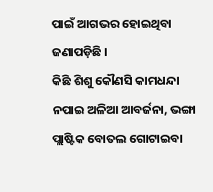ପାଇଁ ଆଗଭର ହୋଇଥିବା ଜଣାପଡ଼ିଛି ।
କିଛି ଶିଶୁ କୌଣସି କାମଧନ୍ଦା ନପାଇ ଅଳିଆ ଆବର୍ଜନା, ଭଙ୍ଗା ପ୍ଲାଷ୍ଟିକ ବୋତଲ ଗୋଟାଇବା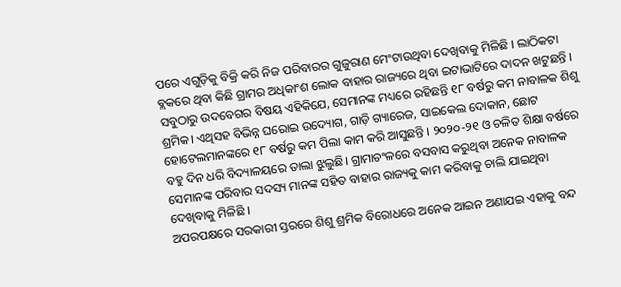ପରେ ଏଗୁଡ଼ିକୁ ବିକ୍ରି କରି ନିଜ ପରିବାରର ଗୁଜୁରାଣ ମେଂଟାଉଥିବା ଦେଖିବାକୁ ମିଳିଛି । ଲାଠିକଟା ବ୍ଲକରେ ଥିବା କିଛି ଗ୍ରାମର ଅଧିକାଂଶ ଲୋକ ବାହାର ରାଜ୍ୟରେ ଥିବା ଇଟାଭାଟିରେ ଦାଦନ ଖଟୁଛନ୍ତି । ସବୁଠାରୁ ଉଦବେଗର ବିଷୟ ଏହିକିଯେ, ସେମାନଙ୍କ ମଧ୍ୟରେ ରହିଛନ୍ତି ୧୮ ବର୍ଷରୁ କମ ନାବାଳକ ଶିଶୁ ଶ୍ରମିକ। ଏଥିସହ ବିଭିନ୍ନ ଘରୋଇ ଉଦ୍ୟୋଗ, ଗାଡ଼ି ଗ୍ୟାରେଜ, ସାଇକେଲ ଦୋକାନ, ଛୋଟ ହୋଟେଲମାନଙ୍କରେ ୧୮ ବର୍ଷରୁ କମ ପିଲା କାମ କରି ଆସୁଛନ୍ତି । ୨୦୨୦-୨୧ ଓ ଚଳିତ ଶିକ୍ଷା ବର୍ଷରେ ବହୁ ଦିନ ଧରି ବିଦ୍ୟାଳୟରେ ତାଲା ଝୁଲୁଛି। ଗ୍ରାମାଚଂଳରେ ବସବାସ କରୁଥିବା ଅନେକ ନାବାଳକ ସେମାନଙ୍କ ପରିବାର ସଦସ୍ୟ ମାନଙ୍କ ସହିତ ବାହାର ରାଜ୍ୟକୁ କାମ କରିବାକୁ ଚାଲି ଯାଇଥିବା ଦେଖିବାକୁ ମିଳିଛି ।
ଅପରପକ୍ଷରେ ସରକାରୀ ସ୍ତରରେ ଶିଶୁ ଶ୍ରମିକ ବିରୋଧରେ ଅନେକ ଆଇନ ଅଣାଯଇ ଏହାକୁ ବନ୍ଦ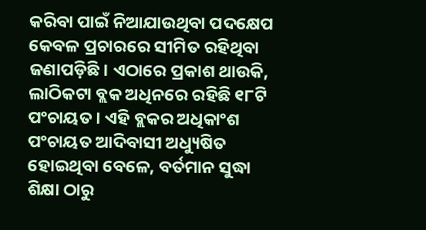କରିବା ପାଇଁ ନିଆଯାଉଥିବା ପଦକ୍ଷେପ କେବଳ ପ୍ରଚାରରେ ସୀମିତ ରହିଥିବା ଜଣାପଡ଼ିଛି। ଏଠାରେ ପ୍ରକାଶ ଥାଉକି, ଲାଠିକଟା ବ୍ଲକ ଅଧିନରେ ରହିଛି ୧୮ଟି ପଂଚାୟତ । ଏହି ବ୍ଲକର ଅଧିକାଂଶ ପଂଚାୟତ ଆଦିବାସୀ ଅଧ୍ୟୁଷିତ ହୋଇଥିବା ବେଳେ, ବର୍ତମାନ ସୁଦ୍ଧା ଶିକ୍ଷା ଠାରୁ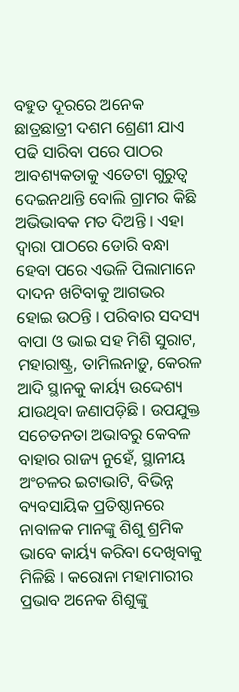ବହୁତ ଦୂରରେ ଅନେକ ଛାତ୍ରଛାତ୍ରୀ ଦଶମ ଶ୍ରେଣୀ ଯାଏ ପଢି ସାରିବା ପରେ ପାଠର ଆବଶ୍ୟକତାକୁ ଏତେଟା ଗୁରୁତ୍ୱ ଦେଇନଥାନ୍ତି ବୋଲି ଗ୍ରାମର କିଛି ଅଭିଭାବକ ମତ ଦିଅନ୍ତି । ଏହା ଦ୍ୱାରା ପାଠରେ ଡୋରି ବନ୍ଧା ହେବା ପରେ ଏଭଳି ପିଲାମାନେ ଦାଦନ ଖଟିବାକୁ ଆଗଭର ହୋଇ ଉଠନ୍ତି । ପରିବାର ସଦସ୍ୟ ବାପା ଓ ଭାଇ ସହ ମିଶି ସୁରାଟ, ମହାରାଷ୍ଟ୍ର, ତାମିଲନାଡ଼ୁ, କେରଳ ଆଦି ସ୍ଥାନକୁ କାର୍ୟ୍ୟ ଉଦ୍ଦେଶ୍ୟ ଯାଉଥିବା ଜଣାପଡ଼ିଛି । ଉପଯୁକ୍ତ ସଚେତନତା ଅଭାବରୁ କେବଳ ବାହାର ରାଜ୍ୟ ନୁହେଁ, ସ୍ଥାନୀୟ ଅଂଚଳର ଇଟାଭାଟି, ବିଭିନ୍ନ ବ୍ୟବସାୟିକ ପ୍ରତିଷ୍ଠାନରେ ନାବାଳକ ମାନଙ୍କୁ ଶିଶୁ ଶ୍ରମିକ ଭାବେ କାର୍ୟ୍ୟ କରିବା ଦେଖିବାକୁ ମିଳିଛି । କରୋନା ମହାମାରୀର ପ୍ରଭାବ ଅନେକ ଶିଶୁଙ୍କୁ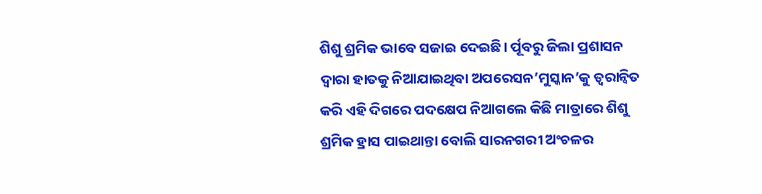ଶିଶୁ ଶ୍ରମିକ ଭାବେ ସଜାଇ ଦେଇଛି। ର୍ପୂବରୁ ଜିଲା ପ୍ରଶାସନ ଦ୍ୱାରା ହାତକୁ ନିଆଯାଇଥିବା ଅପରେସନ’ମୁସ୍କାନ’କୁ ତ୍ୱରାନ୍ୱିତ କରି ଏହି ଦିଗରେ ପଦକ୍ଷେପ ନିଆଗଲେ କିଛି ମାତ୍ରାରେ ଶିଶୁ ଶ୍ରମିକ ହ୍ରାସ ପାଇଥାନ୍ତା ବୋଲି ସାରନଗରୀ ଅଂଚଳର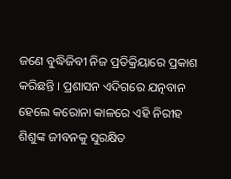ଜଣେ ବୁଦ୍ଧିଜିବୀ ନିଜ ପ୍ରତିକ୍ରିୟାରେ ପ୍ରକାଶ କରିଛନ୍ତି । ପ୍ରଶାସନ ଏଦିଗରେ ଯତ୍ନବାନ ହେଲେ କରୋନା କାଳରେ ଏହି ନିରୀହ ଶିଶୁଙ୍କ ଜୀବନକୁ ସୁରକ୍ଷିତ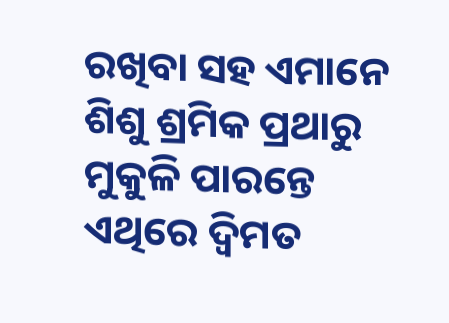ରଖିବା ସହ ଏମାନେ ଶିଶୁ ଶ୍ରମିକ ପ୍ରଥାରୁ ମୁକୁଳି ପାରନ୍ତେ ଏଥିରେ ଦ୍ୱିମତ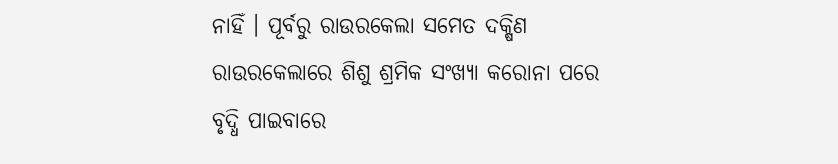ନାହିଁ । ପୂର୍ବରୁ ରାଉରକେଲା ସମେତ ଦକ୍ଷିଣ ରାଉରକେଲାରେ ଶିଶୁ ଶ୍ରମିକ ସଂଖ୍ୟା କରୋନା ପରେ ବୃଦ୍ଧି ପାଇବାରେ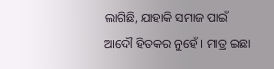ଲାଗିଛି, ଯାହାକି ସମାଜ ପାଇଁ ଆଦୌ ହିତକର ନୁହେଁ । ମାତ୍ର ଇଛା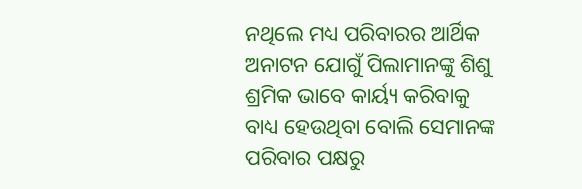ନଥିଲେ ମଧ୍ୟ ପରିବାରର ଆର୍ଥିକ ଅନାଟନ ଯୋଗୁଁ ପିଲାମାନଙ୍କୁ ଶିଶୁ ଶ୍ରମିକ ଭାବେ କାର୍ୟ୍ୟ କରିବାକୁ ବାଧ୍ୟ ହେଉଥିବା ବୋଲି ସେମାନଙ୍କ ପରିବାର ପକ୍ଷରୁ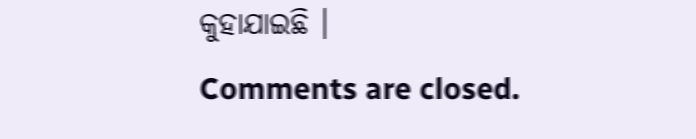କୁହାଯାଇଛି ।
Comments are closed.